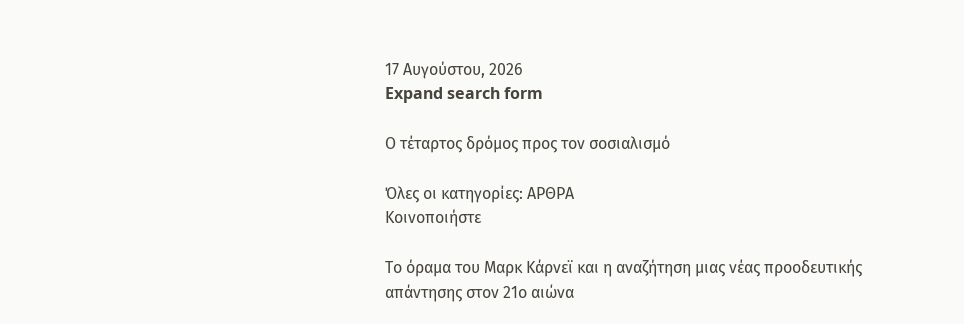17 Αυγούστου, 2026
Expand search form

Ο τέταρτος δρόμος προς τον σοσιαλισμό

Όλες οι κατηγορίες: ΑΡΘΡΑ
Κοινοποιήστε

Το όραμα του Μαρκ Κάρνεϊ και η αναζήτηση μιας νέας προοδευτικής απάντησης στον 21ο αιώνα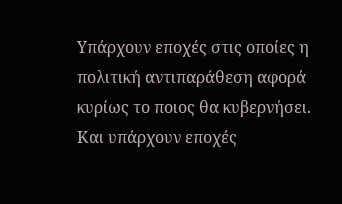Υπάρχουν εποχές στις οποίες η πολιτική αντιπαράθεση αφορά κυρίως το ποιος θα κυβερνήσει. Και υπάρχουν εποχές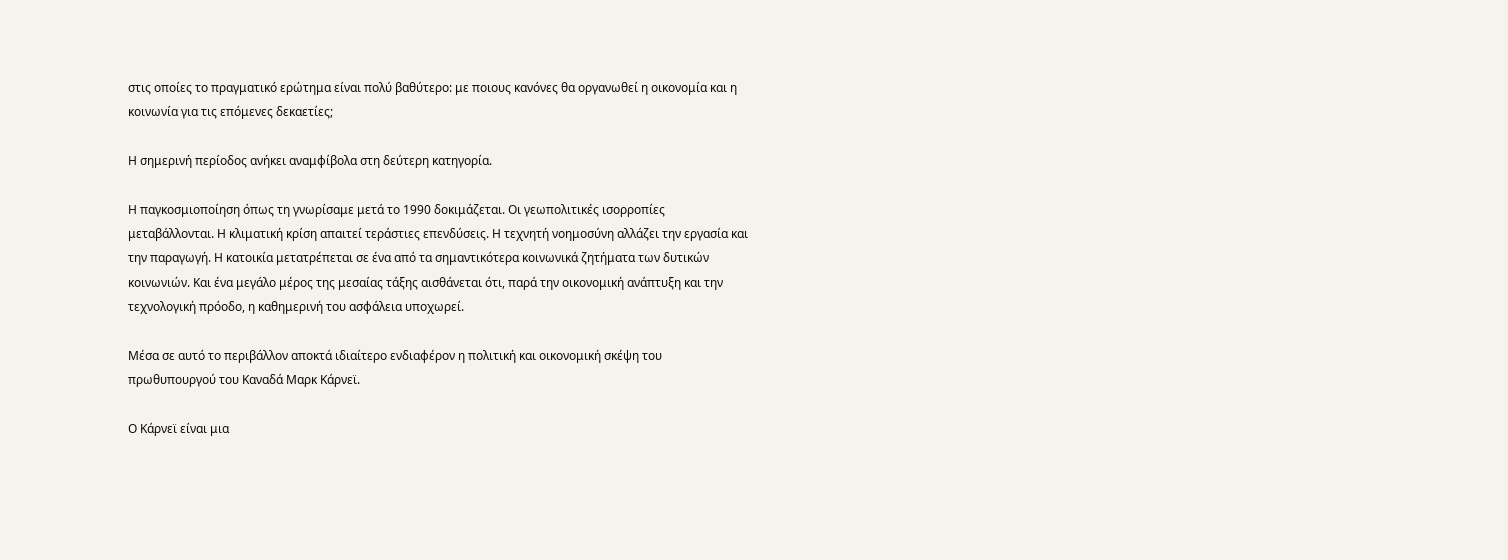στις οποίες το πραγματικό ερώτημα είναι πολύ βαθύτερο: με ποιους κανόνες θα οργανωθεί η οικονομία και η κοινωνία για τις επόμενες δεκαετίες;

Η σημερινή περίοδος ανήκει αναμφίβολα στη δεύτερη κατηγορία.

Η παγκοσμιοποίηση όπως τη γνωρίσαμε μετά το 1990 δοκιμάζεται. Οι γεωπολιτικές ισορροπίες μεταβάλλονται. Η κλιματική κρίση απαιτεί τεράστιες επενδύσεις. Η τεχνητή νοημοσύνη αλλάζει την εργασία και την παραγωγή. Η κατοικία μετατρέπεται σε ένα από τα σημαντικότερα κοινωνικά ζητήματα των δυτικών κοινωνιών. Και ένα μεγάλο μέρος της μεσαίας τάξης αισθάνεται ότι, παρά την οικονομική ανάπτυξη και την τεχνολογική πρόοδο, η καθημερινή του ασφάλεια υποχωρεί.

Μέσα σε αυτό το περιβάλλον αποκτά ιδιαίτερο ενδιαφέρον η πολιτική και οικονομική σκέψη του πρωθυπουργού του Καναδά Μαρκ Κάρνεϊ.

Ο Κάρνεϊ είναι μια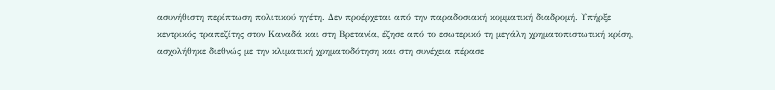ασυνήθιστη περίπτωση πολιτικού ηγέτη. Δεν προέρχεται από την παραδοσιακή κομματική διαδρομή. Υπήρξε κεντρικός τραπεζίτης στον Καναδά και στη Βρετανία, έζησε από το εσωτερικό τη μεγάλη χρηματοπιστωτική κρίση, ασχολήθηκε διεθνώς με την κλιματική χρηματοδότηση και στη συνέχεια πέρασε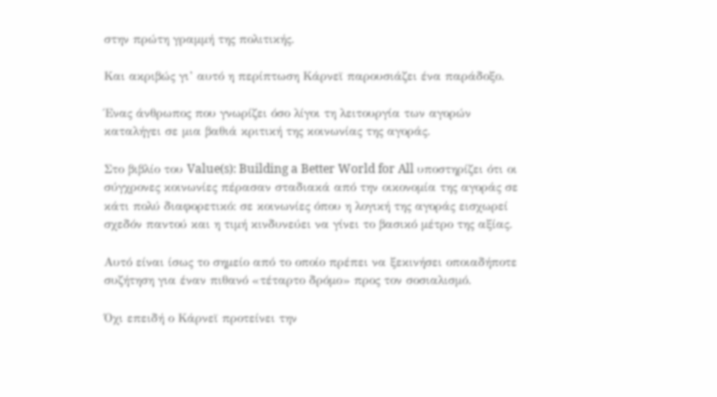στην πρώτη γραμμή της πολιτικής.

Και ακριβώς γι’ αυτό η περίπτωση Κάρνεϊ παρουσιάζει ένα παράδοξο.

Ένας άνθρωπος που γνωρίζει όσο λίγοι τη λειτουργία των αγορών καταλήγει σε μια βαθιά κριτική της κοινωνίας της αγοράς.

Στο βιβλίο του Value(s): Building a Better World for All υποστηρίζει ότι οι σύγχρονες κοινωνίες πέρασαν σταδιακά από την οικονομία της αγοράς σε κάτι πολύ διαφορετικό: σε κοινωνίες όπου η λογική της αγοράς εισχωρεί σχεδόν παντού και η τιμή κινδυνεύει να γίνει το βασικό μέτρο της αξίας.

Αυτό είναι ίσως το σημείο από το οποίο πρέπει να ξεκινήσει οποιαδήποτε συζήτηση για έναν πιθανό «τέταρτο δρόμο» προς τον σοσιαλισμό.

Όχι επειδή ο Κάρνεϊ προτείνει την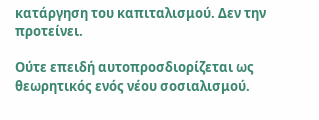κατάργηση του καπιταλισμού. Δεν την προτείνει.

Ούτε επειδή αυτοπροσδιορίζεται ως θεωρητικός ενός νέου σοσιαλισμού.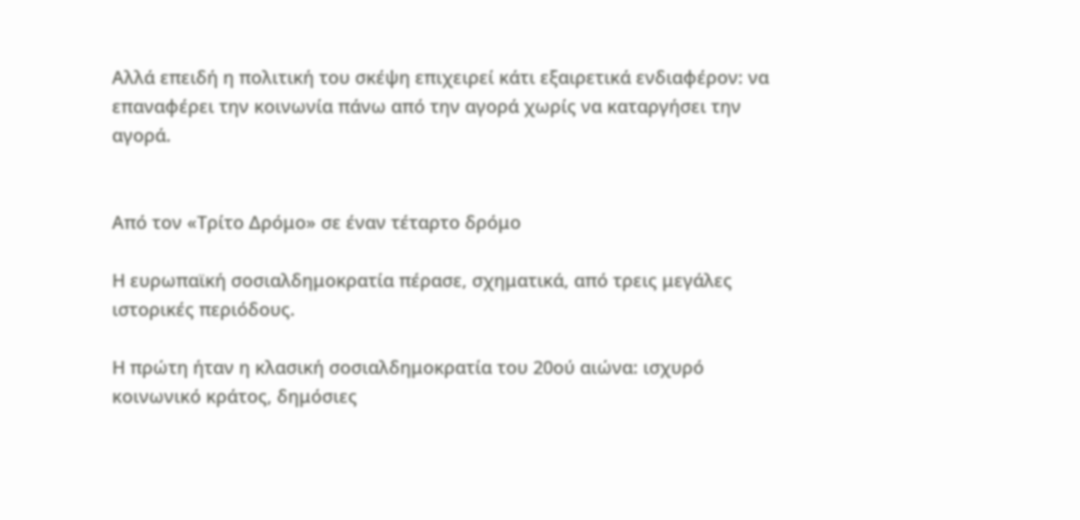Αλλά επειδή η πολιτική του σκέψη επιχειρεί κάτι εξαιρετικά ενδιαφέρον: να επαναφέρει την κοινωνία πάνω από την αγορά χωρίς να καταργήσει την αγορά.


Από τον «Τρίτο Δρόμο» σε έναν τέταρτο δρόμο

Η ευρωπαϊκή σοσιαλδημοκρατία πέρασε, σχηματικά, από τρεις μεγάλες ιστορικές περιόδους.

Η πρώτη ήταν η κλασική σοσιαλδημοκρατία του 20ού αιώνα: ισχυρό κοινωνικό κράτος, δημόσιες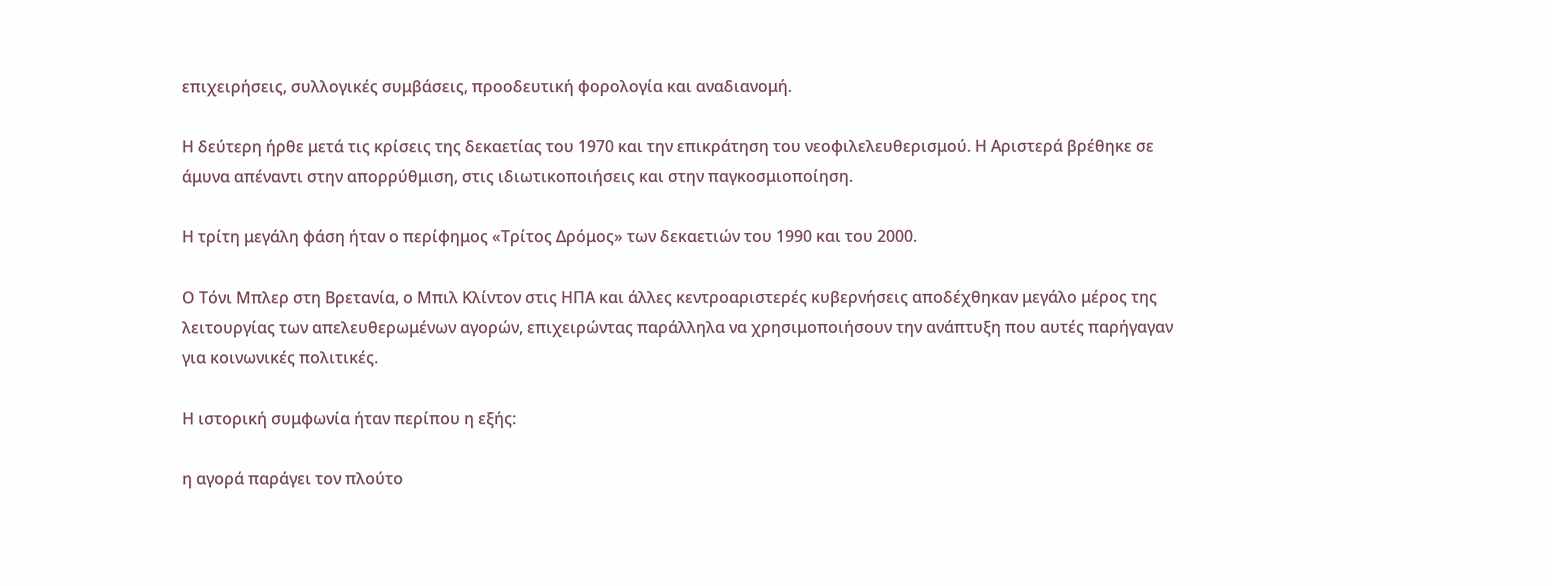επιχειρήσεις, συλλογικές συμβάσεις, προοδευτική φορολογία και αναδιανομή.

Η δεύτερη ήρθε μετά τις κρίσεις της δεκαετίας του 1970 και την επικράτηση του νεοφιλελευθερισμού. Η Αριστερά βρέθηκε σε άμυνα απέναντι στην απορρύθμιση, στις ιδιωτικοποιήσεις και στην παγκοσμιοποίηση.

Η τρίτη μεγάλη φάση ήταν ο περίφημος «Τρίτος Δρόμος» των δεκαετιών του 1990 και του 2000.

Ο Τόνι Μπλερ στη Βρετανία, ο Μπιλ Κλίντον στις ΗΠΑ και άλλες κεντροαριστερές κυβερνήσεις αποδέχθηκαν μεγάλο μέρος της λειτουργίας των απελευθερωμένων αγορών, επιχειρώντας παράλληλα να χρησιμοποιήσουν την ανάπτυξη που αυτές παρήγαγαν για κοινωνικές πολιτικές.

Η ιστορική συμφωνία ήταν περίπου η εξής:

η αγορά παράγει τον πλούτο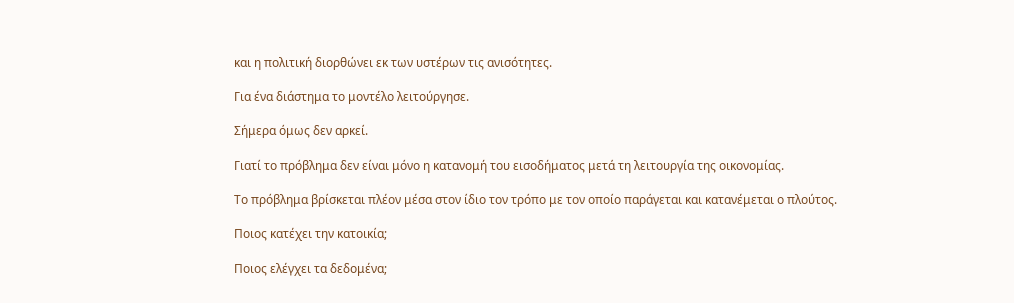και η πολιτική διορθώνει εκ των υστέρων τις ανισότητες.

Για ένα διάστημα το μοντέλο λειτούργησε.

Σήμερα όμως δεν αρκεί.

Γιατί το πρόβλημα δεν είναι μόνο η κατανομή του εισοδήματος μετά τη λειτουργία της οικονομίας.

Το πρόβλημα βρίσκεται πλέον μέσα στον ίδιο τον τρόπο με τον οποίο παράγεται και κατανέμεται ο πλούτος.

Ποιος κατέχει την κατοικία;

Ποιος ελέγχει τα δεδομένα;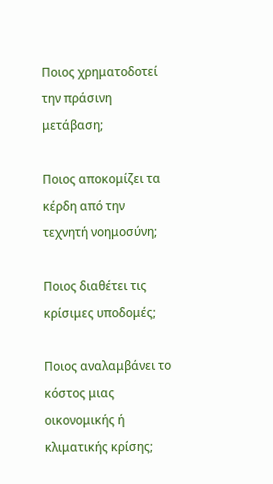Ποιος χρηματοδοτεί την πράσινη μετάβαση;

Ποιος αποκομίζει τα κέρδη από την τεχνητή νοημοσύνη;

Ποιος διαθέτει τις κρίσιμες υποδομές;

Ποιος αναλαμβάνει το κόστος μιας οικονομικής ή κλιματικής κρίσης;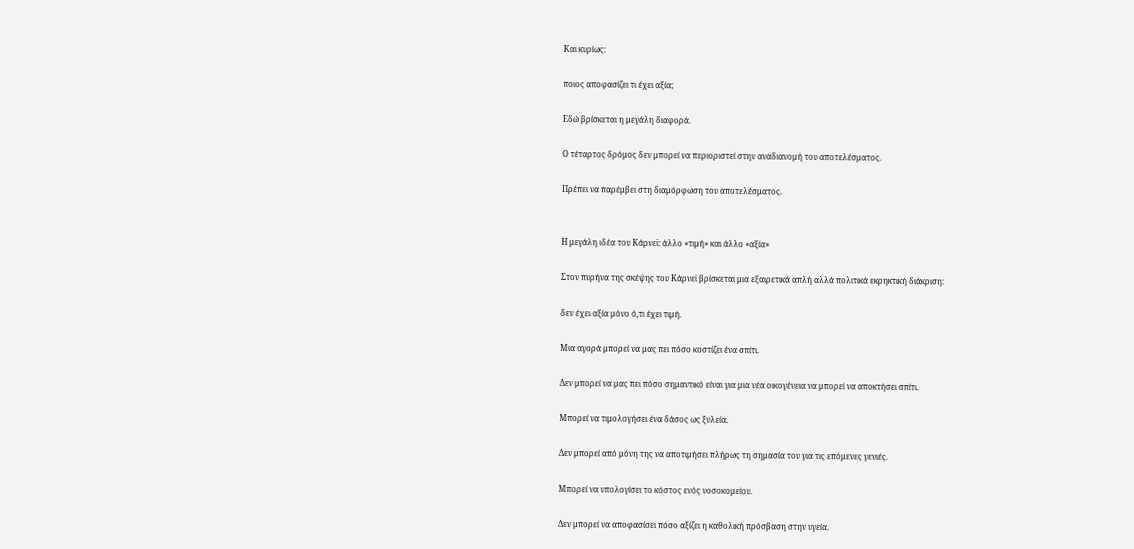Και κυρίως:

ποιος αποφασίζει τι έχει αξία;

Εδώ βρίσκεται η μεγάλη διαφορά.

Ο τέταρτος δρόμος δεν μπορεί να περιοριστεί στην αναδιανομή του αποτελέσματος.

Πρέπει να παρέμβει στη διαμόρφωση του αποτελέσματος.


Η μεγάλη ιδέα του Κάρνεϊ: άλλο «τιμή» και άλλο «αξία»

Στον πυρήνα της σκέψης του Κάρνεϊ βρίσκεται μια εξαιρετικά απλή αλλά πολιτικά εκρηκτική διάκριση:

δεν έχει αξία μόνο ό,τι έχει τιμή.

Μια αγορά μπορεί να μας πει πόσο κοστίζει ένα σπίτι.

Δεν μπορεί να μας πει πόσο σημαντικό είναι για μια νέα οικογένεια να μπορεί να αποκτήσει σπίτι.

Μπορεί να τιμολογήσει ένα δάσος ως ξυλεία.

Δεν μπορεί από μόνη της να αποτιμήσει πλήρως τη σημασία του για τις επόμενες γενιές.

Μπορεί να υπολογίσει το κόστος ενός νοσοκομείου.

Δεν μπορεί να αποφασίσει πόσο αξίζει η καθολική πρόσβαση στην υγεία.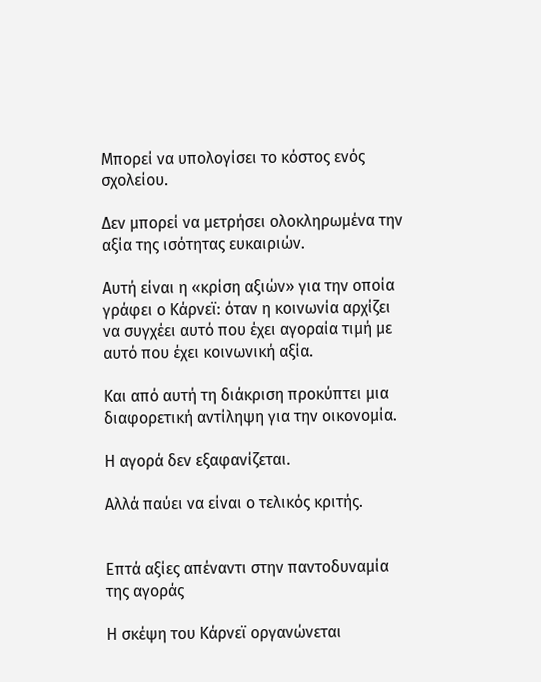Μπορεί να υπολογίσει το κόστος ενός σχολείου.

Δεν μπορεί να μετρήσει ολοκληρωμένα την αξία της ισότητας ευκαιριών.

Αυτή είναι η «κρίση αξιών» για την οποία γράφει ο Κάρνεϊ: όταν η κοινωνία αρχίζει να συγχέει αυτό που έχει αγοραία τιμή με αυτό που έχει κοινωνική αξία.

Και από αυτή τη διάκριση προκύπτει μια διαφορετική αντίληψη για την οικονομία.

Η αγορά δεν εξαφανίζεται.

Αλλά παύει να είναι ο τελικός κριτής.


Επτά αξίες απέναντι στην παντοδυναμία της αγοράς

Η σκέψη του Κάρνεϊ οργανώνεται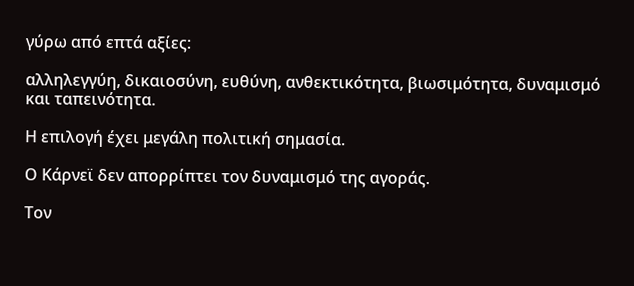γύρω από επτά αξίες:

αλληλεγγύη, δικαιοσύνη, ευθύνη, ανθεκτικότητα, βιωσιμότητα, δυναμισμό και ταπεινότητα.

Η επιλογή έχει μεγάλη πολιτική σημασία.

Ο Κάρνεϊ δεν απορρίπτει τον δυναμισμό της αγοράς.

Τον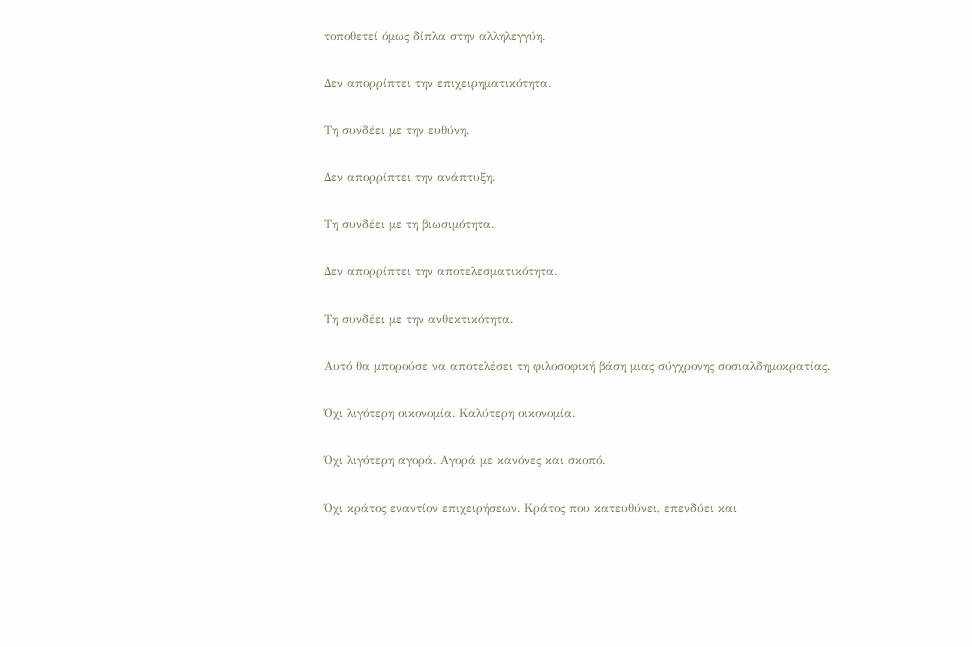τοποθετεί όμως δίπλα στην αλληλεγγύη.

Δεν απορρίπτει την επιχειρηματικότητα.

Τη συνδέει με την ευθύνη.

Δεν απορρίπτει την ανάπτυξη.

Τη συνδέει με τη βιωσιμότητα.

Δεν απορρίπτει την αποτελεσματικότητα.

Τη συνδέει με την ανθεκτικότητα.

Αυτό θα μπορούσε να αποτελέσει τη φιλοσοφική βάση μιας σύγχρονης σοσιαλδημοκρατίας.

Όχι λιγότερη οικονομία. Καλύτερη οικονομία.

Όχι λιγότερη αγορά. Αγορά με κανόνες και σκοπό.

Όχι κράτος εναντίον επιχειρήσεων. Κράτος που κατευθύνει, επενδύει και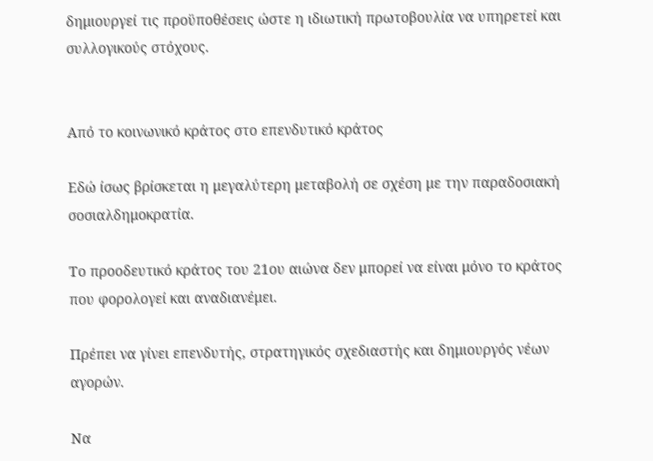δημιουργεί τις προϋποθέσεις ώστε η ιδιωτική πρωτοβουλία να υπηρετεί και συλλογικούς στόχους.


Από το κοινωνικό κράτος στο επενδυτικό κράτος

Εδώ ίσως βρίσκεται η μεγαλύτερη μεταβολή σε σχέση με την παραδοσιακή σοσιαλδημοκρατία.

Το προοδευτικό κράτος του 21ου αιώνα δεν μπορεί να είναι μόνο το κράτος που φορολογεί και αναδιανέμει.

Πρέπει να γίνει επενδυτής, στρατηγικός σχεδιαστής και δημιουργός νέων αγορών.

Να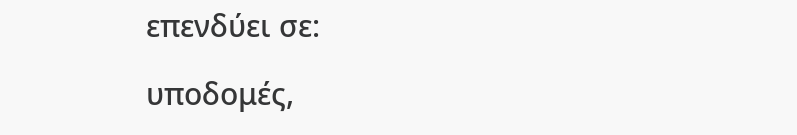επενδύει σε:

υποδομές,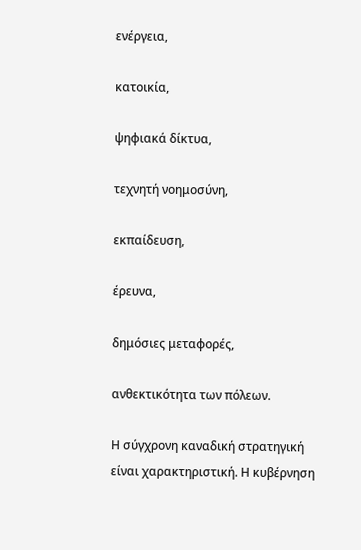ενέργεια,

κατοικία,

ψηφιακά δίκτυα,

τεχνητή νοημοσύνη,

εκπαίδευση,

έρευνα,

δημόσιες μεταφορές,

ανθεκτικότητα των πόλεων.

Η σύγχρονη καναδική στρατηγική είναι χαρακτηριστική. Η κυβέρνηση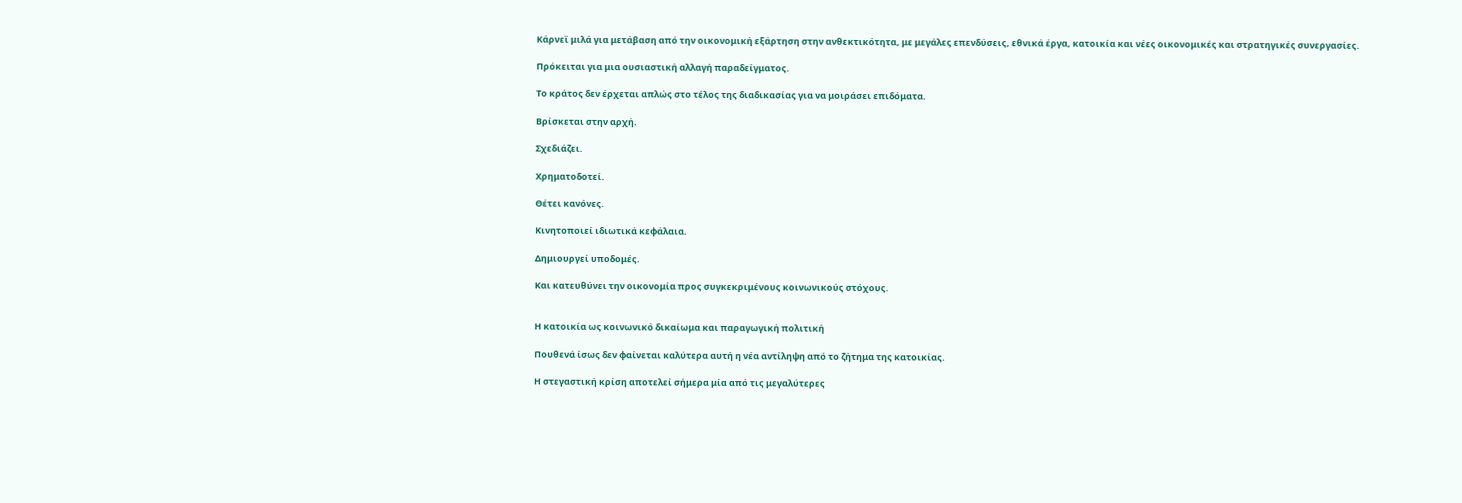Κάρνεϊ μιλά για μετάβαση από την οικονομική εξάρτηση στην ανθεκτικότητα, με μεγάλες επενδύσεις, εθνικά έργα, κατοικία και νέες οικονομικές και στρατηγικές συνεργασίες.

Πρόκειται για μια ουσιαστική αλλαγή παραδείγματος.

Το κράτος δεν έρχεται απλώς στο τέλος της διαδικασίας για να μοιράσει επιδόματα.

Βρίσκεται στην αρχή.

Σχεδιάζει.

Χρηματοδοτεί.

Θέτει κανόνες.

Κινητοποιεί ιδιωτικά κεφάλαια.

Δημιουργεί υποδομές.

Και κατευθύνει την οικονομία προς συγκεκριμένους κοινωνικούς στόχους.


Η κατοικία ως κοινωνικό δικαίωμα και παραγωγική πολιτική

Πουθενά ίσως δεν φαίνεται καλύτερα αυτή η νέα αντίληψη από το ζήτημα της κατοικίας.

Η στεγαστική κρίση αποτελεί σήμερα μία από τις μεγαλύτερες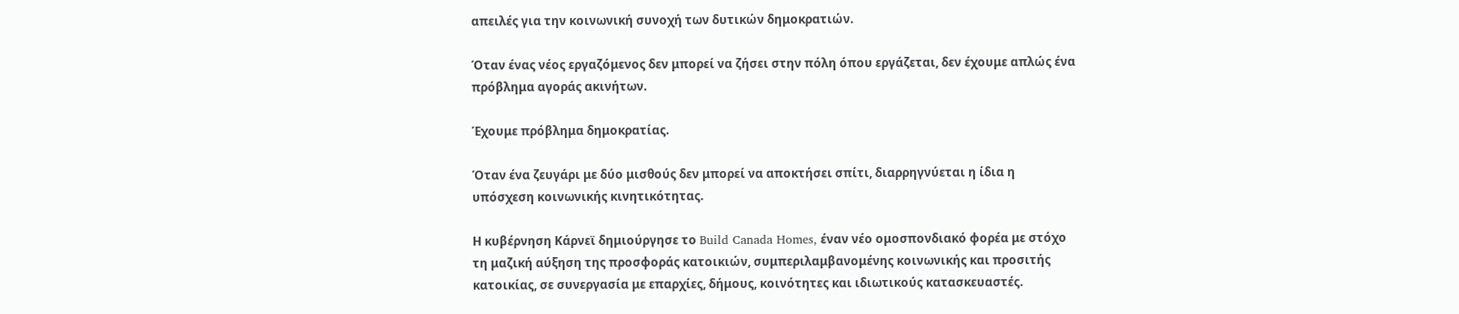απειλές για την κοινωνική συνοχή των δυτικών δημοκρατιών.

Όταν ένας νέος εργαζόμενος δεν μπορεί να ζήσει στην πόλη όπου εργάζεται, δεν έχουμε απλώς ένα πρόβλημα αγοράς ακινήτων.

Έχουμε πρόβλημα δημοκρατίας.

Όταν ένα ζευγάρι με δύο μισθούς δεν μπορεί να αποκτήσει σπίτι, διαρρηγνύεται η ίδια η υπόσχεση κοινωνικής κινητικότητας.

Η κυβέρνηση Κάρνεϊ δημιούργησε το Build Canada Homes, έναν νέο ομοσπονδιακό φορέα με στόχο τη μαζική αύξηση της προσφοράς κατοικιών, συμπεριλαμβανομένης κοινωνικής και προσιτής κατοικίας, σε συνεργασία με επαρχίες, δήμους, κοινότητες και ιδιωτικούς κατασκευαστές.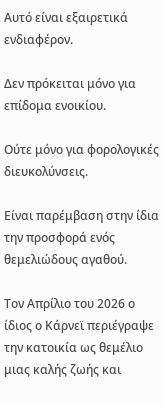Αυτό είναι εξαιρετικά ενδιαφέρον.

Δεν πρόκειται μόνο για επίδομα ενοικίου.

Ούτε μόνο για φορολογικές διευκολύνσεις.

Είναι παρέμβαση στην ίδια την προσφορά ενός θεμελιώδους αγαθού.

Τον Απρίλιο του 2026 ο ίδιος ο Κάρνεϊ περιέγραψε την κατοικία ως θεμέλιο μιας καλής ζωής και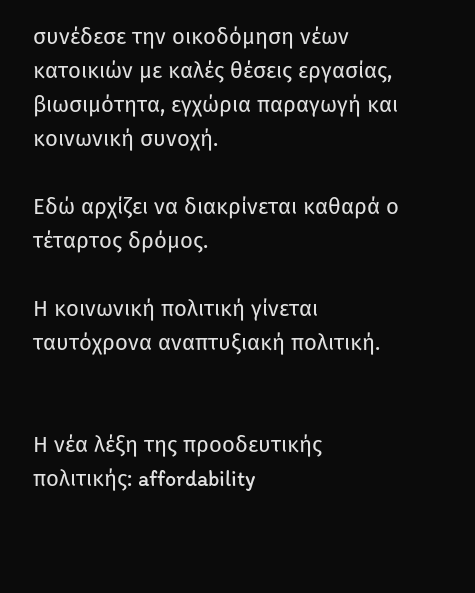συνέδεσε την οικοδόμηση νέων κατοικιών με καλές θέσεις εργασίας, βιωσιμότητα, εγχώρια παραγωγή και κοινωνική συνοχή.

Εδώ αρχίζει να διακρίνεται καθαρά ο τέταρτος δρόμος.

Η κοινωνική πολιτική γίνεται ταυτόχρονα αναπτυξιακή πολιτική.


Η νέα λέξη της προοδευτικής πολιτικής: affordability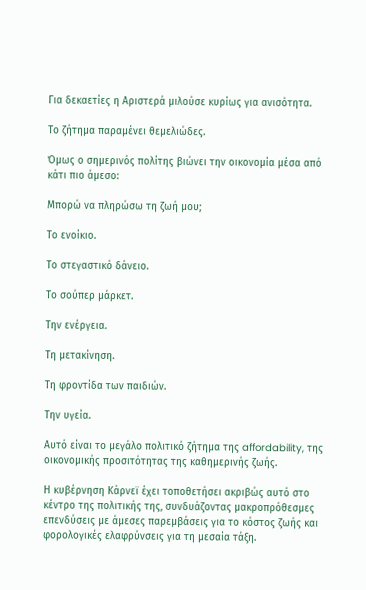Για δεκαετίες η Αριστερά μιλούσε κυρίως για ανισότητα.

Το ζήτημα παραμένει θεμελιώδες.

Όμως ο σημερινός πολίτης βιώνει την οικονομία μέσα από κάτι πιο άμεσο:

Μπορώ να πληρώσω τη ζωή μου;

Το ενοίκιο.

Το στεγαστικό δάνειο.

Το σούπερ μάρκετ.

Την ενέργεια.

Τη μετακίνηση.

Τη φροντίδα των παιδιών.

Την υγεία.

Αυτό είναι το μεγάλο πολιτικό ζήτημα της affordability, της οικονομικής προσιτότητας της καθημερινής ζωής.

Η κυβέρνηση Κάρνεϊ έχει τοποθετήσει ακριβώς αυτό στο κέντρο της πολιτικής της, συνδυάζοντας μακροπρόθεσμες επενδύσεις με άμεσες παρεμβάσεις για το κόστος ζωής και φορολογικές ελαφρύνσεις για τη μεσαία τάξη.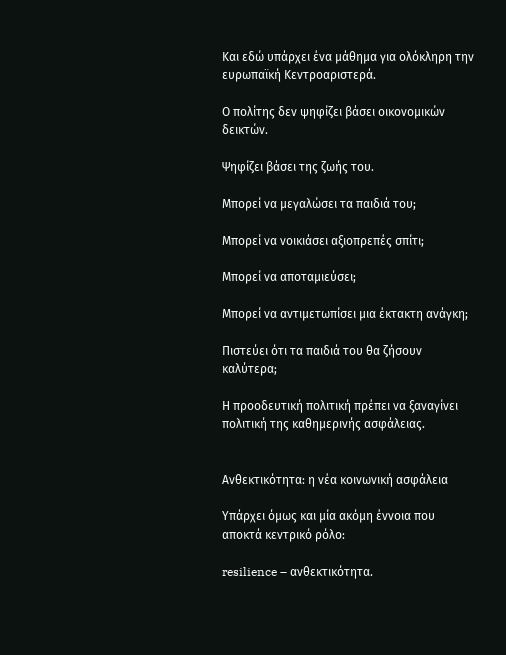Και εδώ υπάρχει ένα μάθημα για ολόκληρη την ευρωπαϊκή Κεντροαριστερά.

Ο πολίτης δεν ψηφίζει βάσει οικονομικών δεικτών.

Ψηφίζει βάσει της ζωής του.

Μπορεί να μεγαλώσει τα παιδιά του;

Μπορεί να νοικιάσει αξιοπρεπές σπίτι;

Μπορεί να αποταμιεύσει;

Μπορεί να αντιμετωπίσει μια έκτακτη ανάγκη;

Πιστεύει ότι τα παιδιά του θα ζήσουν καλύτερα;

Η προοδευτική πολιτική πρέπει να ξαναγίνει πολιτική της καθημερινής ασφάλειας.


Ανθεκτικότητα: η νέα κοινωνική ασφάλεια

Υπάρχει όμως και μία ακόμη έννοια που αποκτά κεντρικό ρόλο:

resilience – ανθεκτικότητα.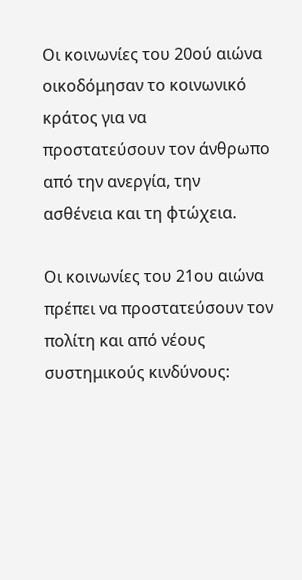Οι κοινωνίες του 20ού αιώνα οικοδόμησαν το κοινωνικό κράτος για να προστατεύσουν τον άνθρωπο από την ανεργία, την ασθένεια και τη φτώχεια.

Οι κοινωνίες του 21ου αιώνα πρέπει να προστατεύσουν τον πολίτη και από νέους συστημικούς κινδύνους: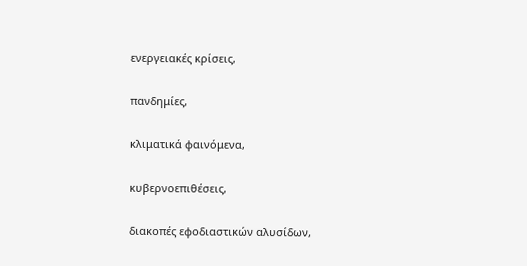ενεργειακές κρίσεις,

πανδημίες,

κλιματικά φαινόμενα,

κυβερνοεπιθέσεις,

διακοπές εφοδιαστικών αλυσίδων,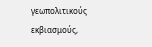γεωπολιτικούς εκβιασμούς,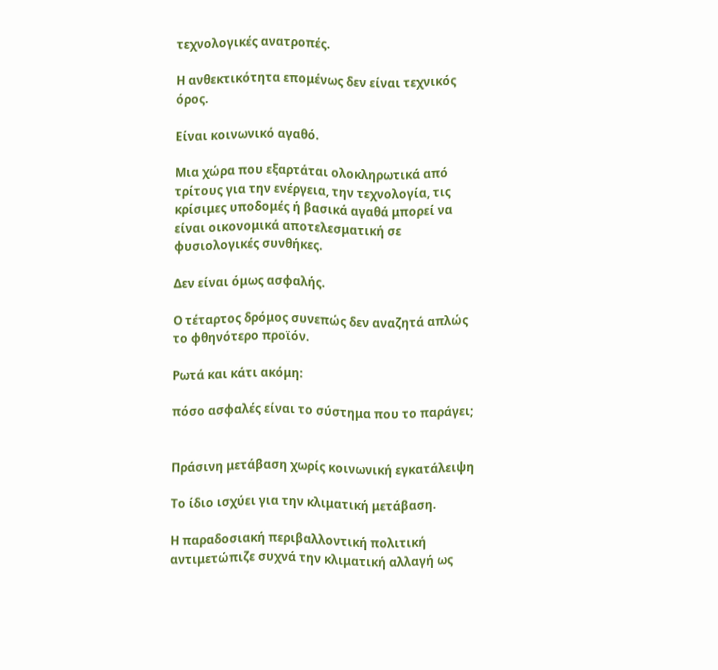τεχνολογικές ανατροπές.

Η ανθεκτικότητα επομένως δεν είναι τεχνικός όρος.

Είναι κοινωνικό αγαθό.

Μια χώρα που εξαρτάται ολοκληρωτικά από τρίτους για την ενέργεια, την τεχνολογία, τις κρίσιμες υποδομές ή βασικά αγαθά μπορεί να είναι οικονομικά αποτελεσματική σε φυσιολογικές συνθήκες.

Δεν είναι όμως ασφαλής.

Ο τέταρτος δρόμος συνεπώς δεν αναζητά απλώς το φθηνότερο προϊόν.

Ρωτά και κάτι ακόμη:

πόσο ασφαλές είναι το σύστημα που το παράγει;


Πράσινη μετάβαση χωρίς κοινωνική εγκατάλειψη

Το ίδιο ισχύει για την κλιματική μετάβαση.

Η παραδοσιακή περιβαλλοντική πολιτική αντιμετώπιζε συχνά την κλιματική αλλαγή ως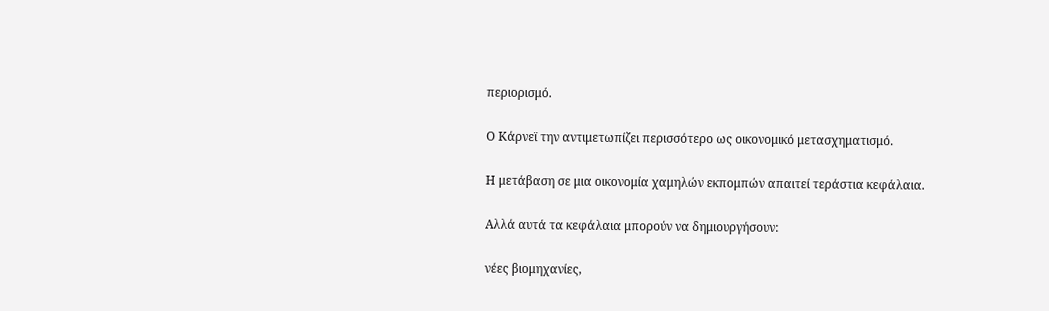περιορισμό.

Ο Κάρνεϊ την αντιμετωπίζει περισσότερο ως οικονομικό μετασχηματισμό.

Η μετάβαση σε μια οικονομία χαμηλών εκπομπών απαιτεί τεράστια κεφάλαια.

Αλλά αυτά τα κεφάλαια μπορούν να δημιουργήσουν:

νέες βιομηχανίες,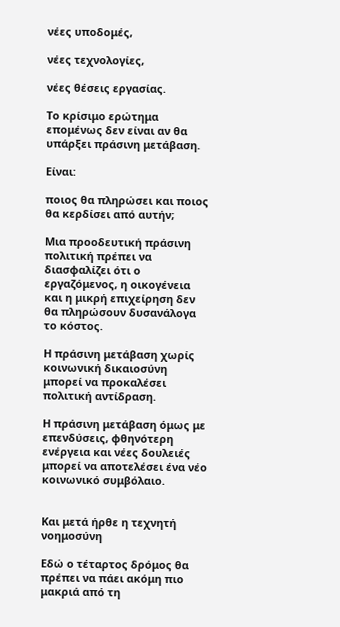νέες υποδομές,

νέες τεχνολογίες,

νέες θέσεις εργασίας.

Το κρίσιμο ερώτημα επομένως δεν είναι αν θα υπάρξει πράσινη μετάβαση.

Είναι:

ποιος θα πληρώσει και ποιος θα κερδίσει από αυτήν;

Μια προοδευτική πράσινη πολιτική πρέπει να διασφαλίζει ότι ο εργαζόμενος, η οικογένεια και η μικρή επιχείρηση δεν θα πληρώσουν δυσανάλογα το κόστος.

Η πράσινη μετάβαση χωρίς κοινωνική δικαιοσύνη μπορεί να προκαλέσει πολιτική αντίδραση.

Η πράσινη μετάβαση όμως με επενδύσεις, φθηνότερη ενέργεια και νέες δουλειές μπορεί να αποτελέσει ένα νέο κοινωνικό συμβόλαιο.


Και μετά ήρθε η τεχνητή νοημοσύνη

Εδώ ο τέταρτος δρόμος θα πρέπει να πάει ακόμη πιο μακριά από τη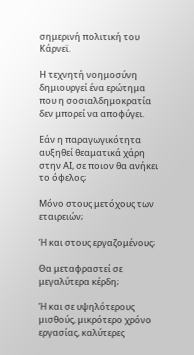σημερινή πολιτική του Κάρνεϊ.

Η τεχνητή νοημοσύνη δημιουργεί ένα ερώτημα που η σοσιαλδημοκρατία δεν μπορεί να αποφύγει.

Εάν η παραγωγικότητα αυξηθεί θεαματικά χάρη στην ΑΙ, σε ποιον θα ανήκει το όφελος;

Μόνο στους μετόχους των εταιρειών;

Ή και στους εργαζομένους;

Θα μεταφραστεί σε μεγαλύτερα κέρδη;

Ή και σε υψηλότερους μισθούς, μικρότερο χρόνο εργασίας, καλύτερες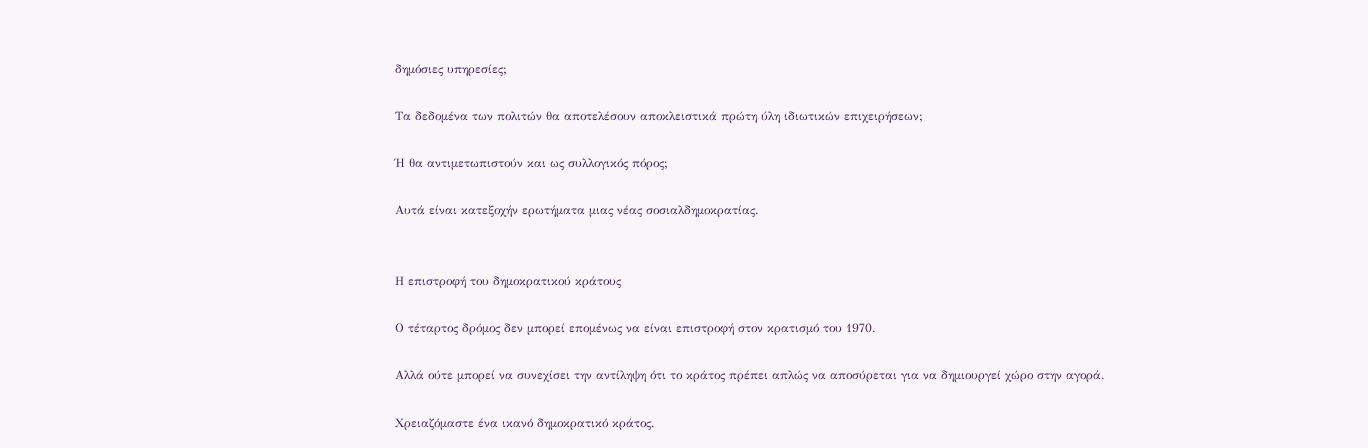δημόσιες υπηρεσίες;

Τα δεδομένα των πολιτών θα αποτελέσουν αποκλειστικά πρώτη ύλη ιδιωτικών επιχειρήσεων;

Ή θα αντιμετωπιστούν και ως συλλογικός πόρος;

Αυτά είναι κατεξοχήν ερωτήματα μιας νέας σοσιαλδημοκρατίας.


Η επιστροφή του δημοκρατικού κράτους

Ο τέταρτος δρόμος δεν μπορεί επομένως να είναι επιστροφή στον κρατισμό του 1970.

Αλλά ούτε μπορεί να συνεχίσει την αντίληψη ότι το κράτος πρέπει απλώς να αποσύρεται για να δημιουργεί χώρο στην αγορά.

Χρειαζόμαστε ένα ικανό δημοκρατικό κράτος.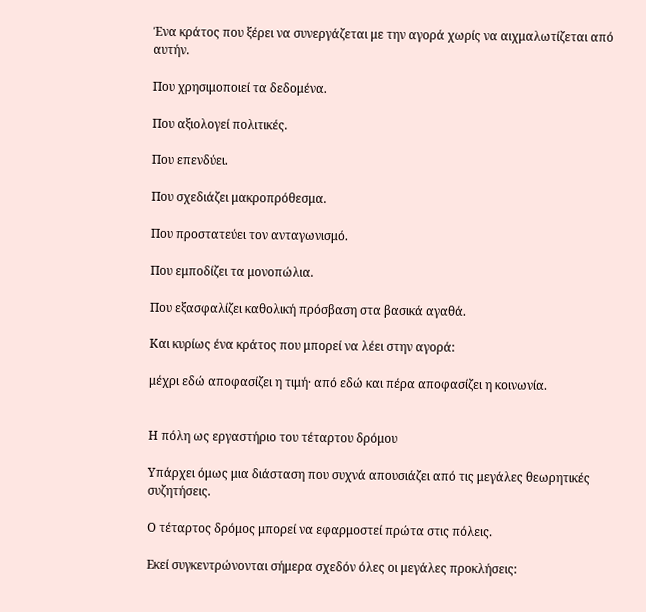Ένα κράτος που ξέρει να συνεργάζεται με την αγορά χωρίς να αιχμαλωτίζεται από αυτήν.

Που χρησιμοποιεί τα δεδομένα.

Που αξιολογεί πολιτικές.

Που επενδύει.

Που σχεδιάζει μακροπρόθεσμα.

Που προστατεύει τον ανταγωνισμό.

Που εμποδίζει τα μονοπώλια.

Που εξασφαλίζει καθολική πρόσβαση στα βασικά αγαθά.

Και κυρίως ένα κράτος που μπορεί να λέει στην αγορά:

μέχρι εδώ αποφασίζει η τιμή· από εδώ και πέρα αποφασίζει η κοινωνία.


Η πόλη ως εργαστήριο του τέταρτου δρόμου

Υπάρχει όμως μια διάσταση που συχνά απουσιάζει από τις μεγάλες θεωρητικές συζητήσεις.

Ο τέταρτος δρόμος μπορεί να εφαρμοστεί πρώτα στις πόλεις.

Εκεί συγκεντρώνονται σήμερα σχεδόν όλες οι μεγάλες προκλήσεις: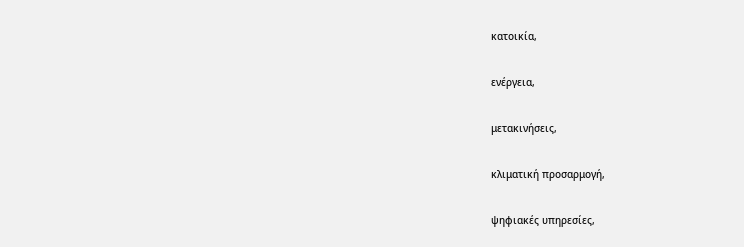κατοικία,

ενέργεια,

μετακινήσεις,

κλιματική προσαρμογή,

ψηφιακές υπηρεσίες,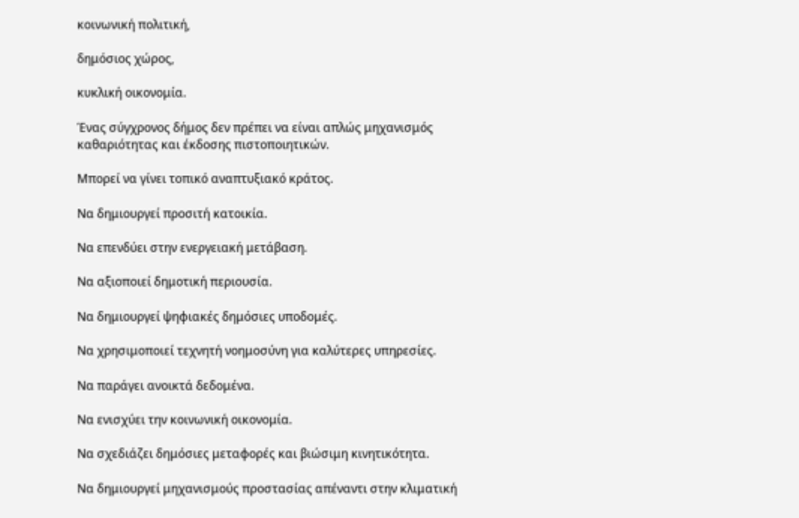κοινωνική πολιτική,

δημόσιος χώρος,

κυκλική οικονομία.

Ένας σύγχρονος δήμος δεν πρέπει να είναι απλώς μηχανισμός καθαριότητας και έκδοσης πιστοποιητικών.

Μπορεί να γίνει τοπικό αναπτυξιακό κράτος.

Να δημιουργεί προσιτή κατοικία.

Να επενδύει στην ενεργειακή μετάβαση.

Να αξιοποιεί δημοτική περιουσία.

Να δημιουργεί ψηφιακές δημόσιες υποδομές.

Να χρησιμοποιεί τεχνητή νοημοσύνη για καλύτερες υπηρεσίες.

Να παράγει ανοικτά δεδομένα.

Να ενισχύει την κοινωνική οικονομία.

Να σχεδιάζει δημόσιες μεταφορές και βιώσιμη κινητικότητα.

Να δημιουργεί μηχανισμούς προστασίας απέναντι στην κλιματική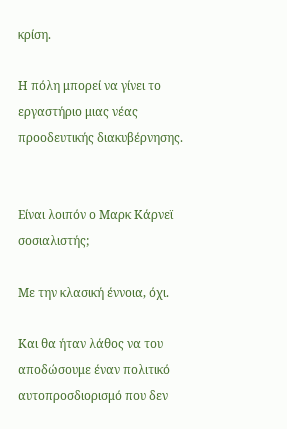κρίση.

Η πόλη μπορεί να γίνει το εργαστήριο μιας νέας προοδευτικής διακυβέρνησης.


Είναι λοιπόν ο Μαρκ Κάρνεϊ σοσιαλιστής;

Με την κλασική έννοια, όχι.

Και θα ήταν λάθος να του αποδώσουμε έναν πολιτικό αυτοπροσδιορισμό που δεν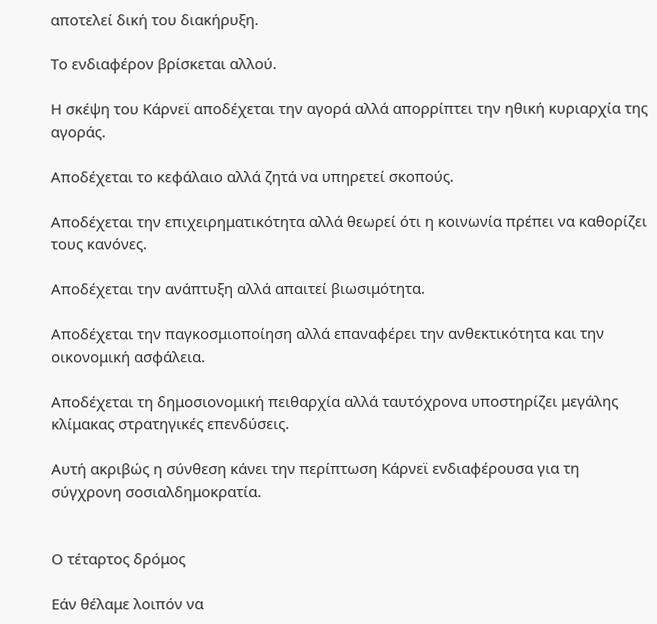αποτελεί δική του διακήρυξη.

Το ενδιαφέρον βρίσκεται αλλού.

Η σκέψη του Κάρνεϊ αποδέχεται την αγορά αλλά απορρίπτει την ηθική κυριαρχία της αγοράς.

Αποδέχεται το κεφάλαιο αλλά ζητά να υπηρετεί σκοπούς.

Αποδέχεται την επιχειρηματικότητα αλλά θεωρεί ότι η κοινωνία πρέπει να καθορίζει τους κανόνες.

Αποδέχεται την ανάπτυξη αλλά απαιτεί βιωσιμότητα.

Αποδέχεται την παγκοσμιοποίηση αλλά επαναφέρει την ανθεκτικότητα και την οικονομική ασφάλεια.

Αποδέχεται τη δημοσιονομική πειθαρχία αλλά ταυτόχρονα υποστηρίζει μεγάλης κλίμακας στρατηγικές επενδύσεις.

Αυτή ακριβώς η σύνθεση κάνει την περίπτωση Κάρνεϊ ενδιαφέρουσα για τη σύγχρονη σοσιαλδημοκρατία.


Ο τέταρτος δρόμος

Εάν θέλαμε λοιπόν να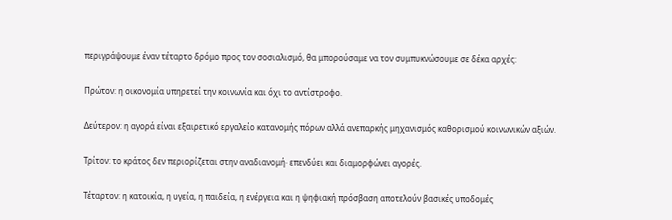περιγράψουμε έναν τέταρτο δρόμο προς τον σοσιαλισμό, θα μπορούσαμε να τον συμπυκνώσουμε σε δέκα αρχές:

Πρώτον: η οικονομία υπηρετεί την κοινωνία και όχι το αντίστροφο.

Δεύτερον: η αγορά είναι εξαιρετικό εργαλείο κατανομής πόρων αλλά ανεπαρκής μηχανισμός καθορισμού κοινωνικών αξιών.

Τρίτον: το κράτος δεν περιορίζεται στην αναδιανομή· επενδύει και διαμορφώνει αγορές.

Τέταρτον: η κατοικία, η υγεία, η παιδεία, η ενέργεια και η ψηφιακή πρόσβαση αποτελούν βασικές υποδομές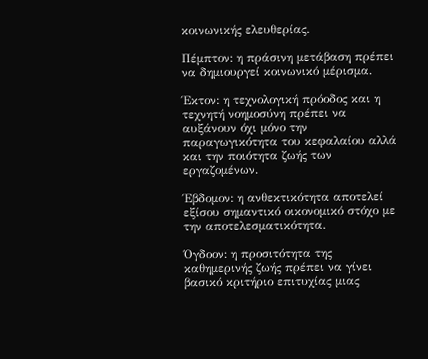κοινωνικής ελευθερίας.

Πέμπτον: η πράσινη μετάβαση πρέπει να δημιουργεί κοινωνικό μέρισμα.

Έκτον: η τεχνολογική πρόοδος και η τεχνητή νοημοσύνη πρέπει να αυξάνουν όχι μόνο την παραγωγικότητα του κεφαλαίου αλλά και την ποιότητα ζωής των εργαζομένων.

Έβδομον: η ανθεκτικότητα αποτελεί εξίσου σημαντικό οικονομικό στόχο με την αποτελεσματικότητα.

Όγδοον: η προσιτότητα της καθημερινής ζωής πρέπει να γίνει βασικό κριτήριο επιτυχίας μιας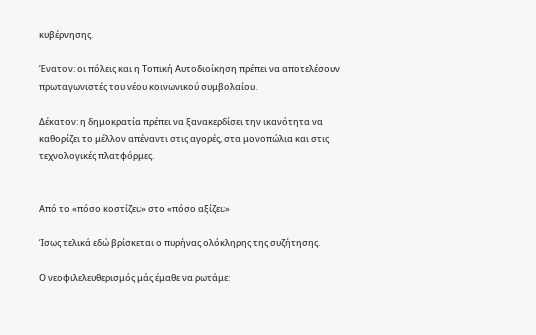κυβέρνησης.

Ένατον: οι πόλεις και η Τοπική Αυτοδιοίκηση πρέπει να αποτελέσουν πρωταγωνιστές του νέου κοινωνικού συμβολαίου.

Δέκατον: η δημοκρατία πρέπει να ξανακερδίσει την ικανότητα να καθορίζει το μέλλον απέναντι στις αγορές, στα μονοπώλια και στις τεχνολογικές πλατφόρμες.


Από το «πόσο κοστίζει;» στο «πόσο αξίζει;»

Ίσως τελικά εδώ βρίσκεται ο πυρήνας ολόκληρης της συζήτησης.

Ο νεοφιλελευθερισμός μάς έμαθε να ρωτάμε: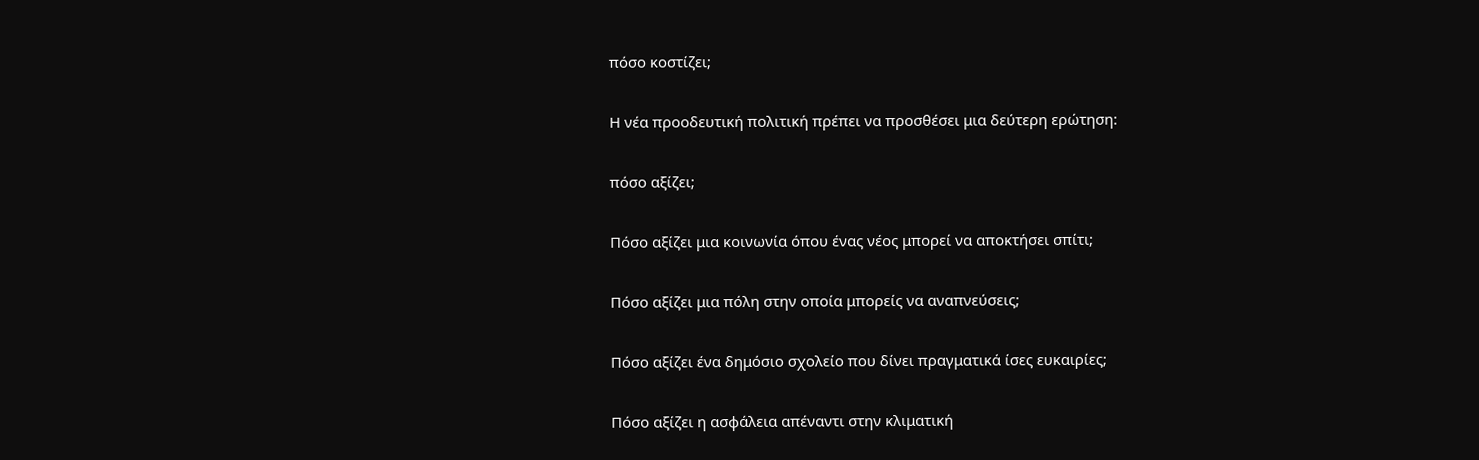πόσο κοστίζει;

Η νέα προοδευτική πολιτική πρέπει να προσθέσει μια δεύτερη ερώτηση:

πόσο αξίζει;

Πόσο αξίζει μια κοινωνία όπου ένας νέος μπορεί να αποκτήσει σπίτι;

Πόσο αξίζει μια πόλη στην οποία μπορείς να αναπνεύσεις;

Πόσο αξίζει ένα δημόσιο σχολείο που δίνει πραγματικά ίσες ευκαιρίες;

Πόσο αξίζει η ασφάλεια απέναντι στην κλιματική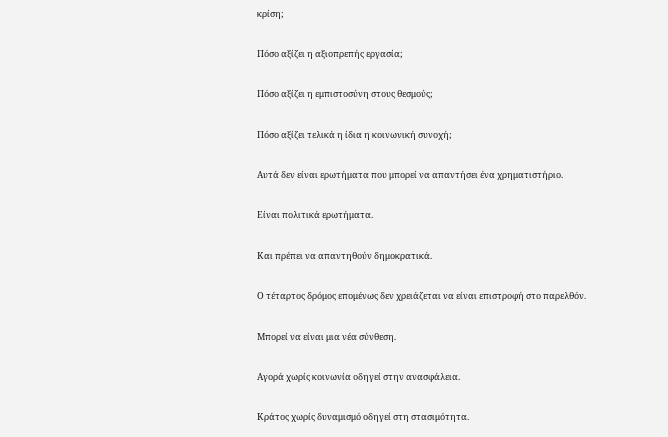κρίση;

Πόσο αξίζει η αξιοπρεπής εργασία;

Πόσο αξίζει η εμπιστοσύνη στους θεσμούς;

Πόσο αξίζει τελικά η ίδια η κοινωνική συνοχή;

Αυτά δεν είναι ερωτήματα που μπορεί να απαντήσει ένα χρηματιστήριο.

Είναι πολιτικά ερωτήματα.

Και πρέπει να απαντηθούν δημοκρατικά.

Ο τέταρτος δρόμος επομένως δεν χρειάζεται να είναι επιστροφή στο παρελθόν.

Μπορεί να είναι μια νέα σύνθεση.

Αγορά χωρίς κοινωνία οδηγεί στην ανασφάλεια.

Κράτος χωρίς δυναμισμό οδηγεί στη στασιμότητα.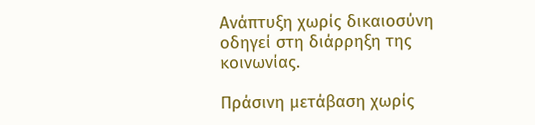Ανάπτυξη χωρίς δικαιοσύνη οδηγεί στη διάρρηξη της κοινωνίας.

Πράσινη μετάβαση χωρίς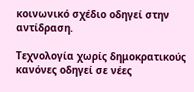κοινωνικό σχέδιο οδηγεί στην αντίδραση.

Τεχνολογία χωρίς δημοκρατικούς κανόνες οδηγεί σε νέες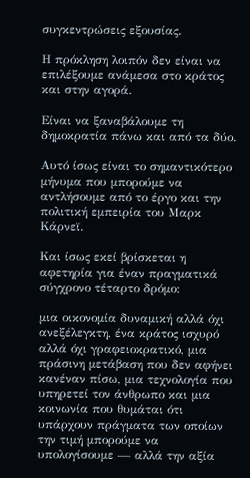συγκεντρώσεις εξουσίας.

Η πρόκληση λοιπόν δεν είναι να επιλέξουμε ανάμεσα στο κράτος και στην αγορά.

Είναι να ξαναβάλουμε τη δημοκρατία πάνω και από τα δύο.

Αυτό ίσως είναι το σημαντικότερο μήνυμα που μπορούμε να αντλήσουμε από το έργο και την πολιτική εμπειρία του Μαρκ Κάρνεϊ.

Και ίσως εκεί βρίσκεται η αφετηρία για έναν πραγματικά σύγχρονο τέταρτο δρόμο:

μια οικονομία δυναμική αλλά όχι ανεξέλεγκτη, ένα κράτος ισχυρό αλλά όχι γραφειοκρατικό, μια πράσινη μετάβαση που δεν αφήνει κανέναν πίσω, μια τεχνολογία που υπηρετεί τον άνθρωπο και μια κοινωνία που θυμάται ότι υπάρχουν πράγματα των οποίων την τιμή μπορούμε να υπολογίσουμε — αλλά την αξία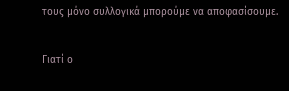τους μόνο συλλογικά μπορούμε να αποφασίσουμε.

Γιατί ο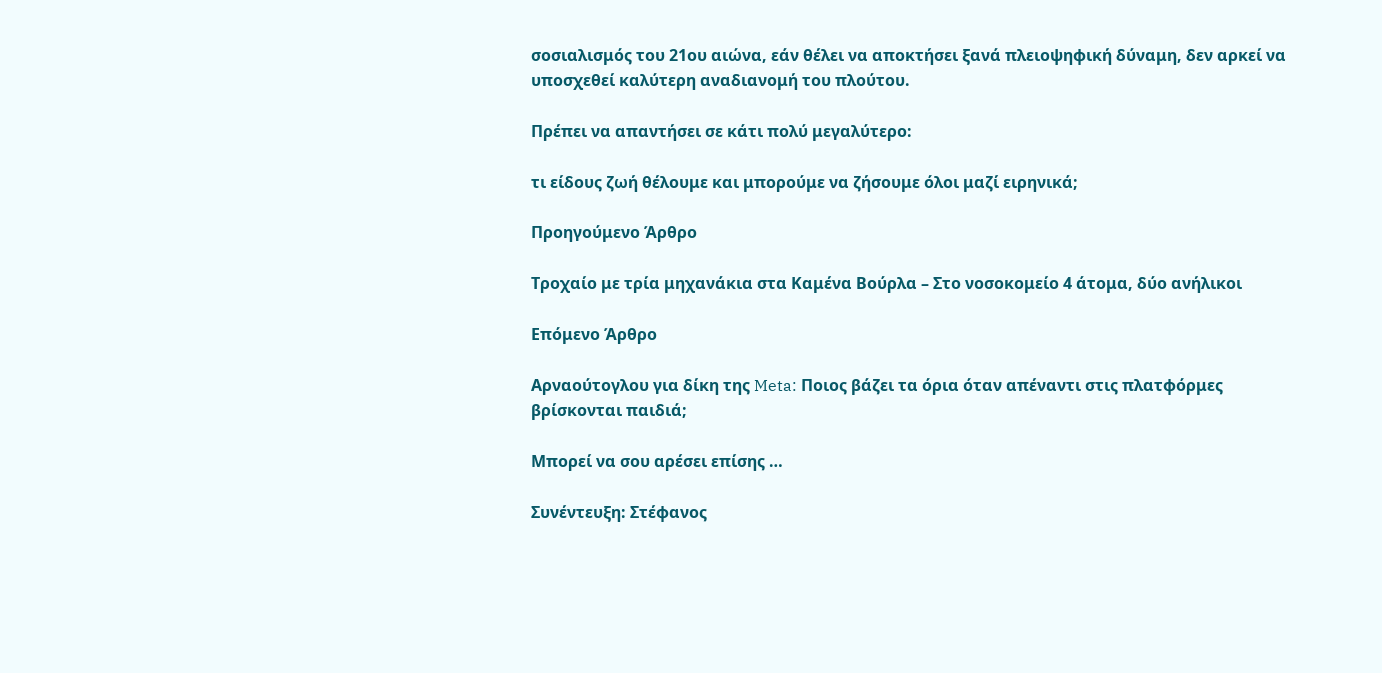σοσιαλισμός του 21ου αιώνα, εάν θέλει να αποκτήσει ξανά πλειοψηφική δύναμη, δεν αρκεί να υποσχεθεί καλύτερη αναδιανομή του πλούτου.

Πρέπει να απαντήσει σε κάτι πολύ μεγαλύτερο:

τι είδους ζωή θέλουμε και μπορούμε να ζήσουμε όλοι μαζί ειρηνικά;

Προηγούμενο Άρθρο

Τροχαίο με τρία μηχανάκια στα Καμένα Βούρλα – Στο νοσοκομείο 4 άτομα, δύο ανήλικοι

Επόμενο Άρθρο

Αρναούτογλου για δίκη της Meta: Ποιος βάζει τα όρια όταν απέναντι στις πλατφόρμες βρίσκονται παιδιά;

Μπορεί να σου αρέσει επίσης …

Συνέντευξη: Στέφανος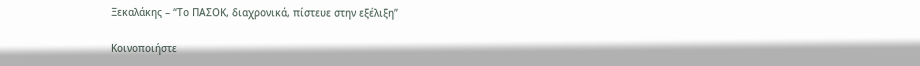Ξεκαλάκης – “Το ΠΑΣΟΚ, διαχρονικά, πίστευε στην εξέλιξη”

Κοινοποιήστε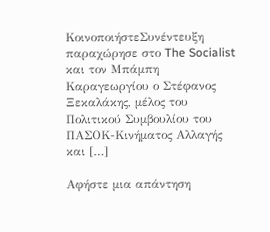ΚοινοποιήστεΣυνέντευξη παραχώρησε στο The Socialist και τον Μπάμπη Καραγεωργίου ο Στέφανος Ξεκαλάκης, μέλος του Πολιτικού Συμβουλίου του ΠΑΣΟΚ-Κινήματος Αλλαγής και […]

Αφήστε μια απάντηση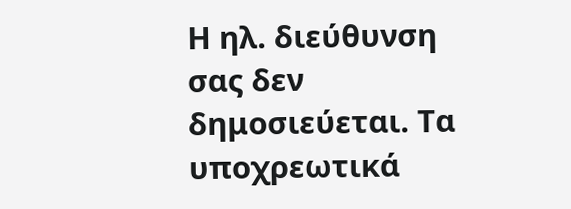Η ηλ. διεύθυνση σας δεν δημοσιεύεται. Τα υποχρεωτικά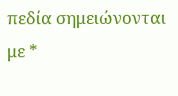πεδία σημειώνονται με *